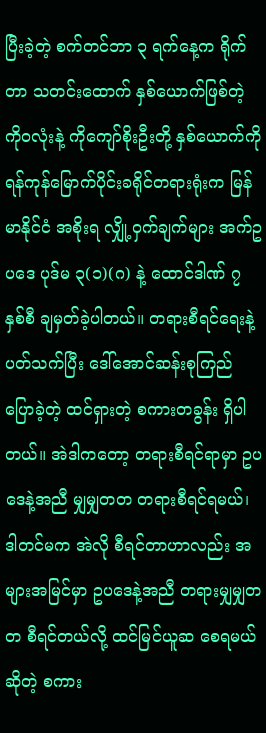ပြီးခဲ့တဲ့ စက်တင်ဘာ ၃ ရက်နေ့က ရိုက်တာ သတင်းထောက် နှစ်ယောက်ဖြစ်တဲ့ ကိုဝလုံးနဲ့ ကိုကျော်စိုးဦးတို့ နှစ်ယောက်ကို ရန်ကုန်မြောက်ပိုင်းခရိုင်တရားရုံးက မြန်မာနိုင်ငံ အစိုးရ လျှို့ဝှက်ချက်များ အက်ဥပဒေ ပုဒ်မ ၃(၁)(ဂ) နဲ့ ထောင်ဒါဏ် ၇ နှစ်စီ ချမှတ်ခဲ့ပါတယ်။ တရားစီရင်ရေးနဲ့ ပတ်သက်ပြီး ဒေါ်အောင်ဆန်းစုကြည် ပြောခဲ့တဲ့ ထင်ရှားတဲ့ စကားတခွန်း ရှိပါတယ်။ အဲဒါကတော့ တရားစီရင်ရာမှာ ဥပဒေနဲ့အညီ မျှမျှတတ တရားစီရင်ရမယ်၊ ဒါတင်မက အဲလို စီရင်တာဟာလည်း အများအမြင်မှာ ဥပဒေနဲ့အညီ တရားမျှမျှတတ စီရင်တယ်လို့ ထင်မြင်ယူဆ စေရမယ် ဆိုတဲ့ စကား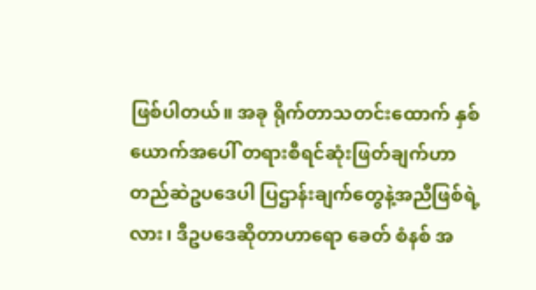ဖြစ်ပါတယ်။ အခု ရိုက်တာသတင်းထောက် နှစ်ယောက်အပေါ် တရားစီရင်ဆုံးဖြတ်ချက်ဟာ တည်ဆဲဥပဒေပါ ပြဌာန်းချက်တွေနဲ့အညီဖြစ်ရဲ့လား၊ ဒီဥပဒေဆိုတာဟာရော ခေတ် စံနစ် အ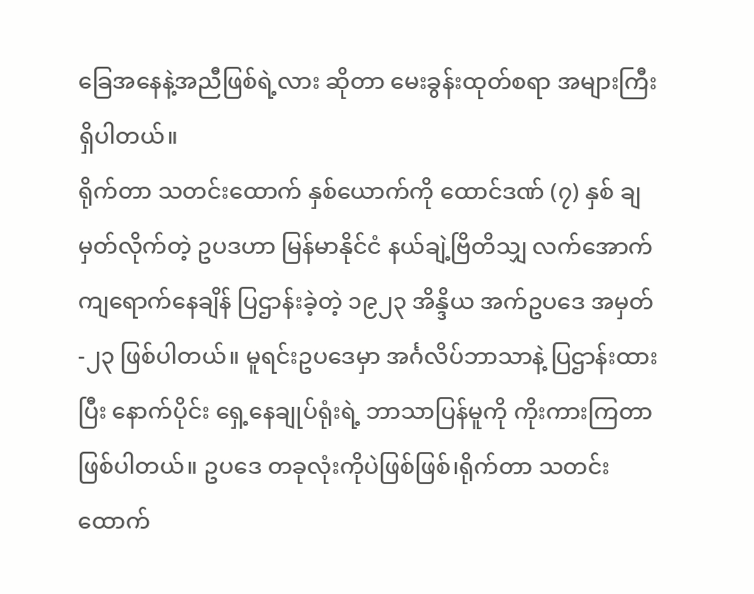ခြေအနေနဲ့အညီဖြစ်ရဲ့လား ဆိုတာ မေးခွန်းထုတ်စရာ အများကြီးရှိပါတယ်။
ရိုက်တာ သတင်းထောက် နှစ်ယောက်ကို ထောင်ဒဏ် (၇) နှစ် ချမှတ်လိုက်တဲ့ ဥပဒဟာ မြန်မာနိုင်ငံ နယ်ချဲ့ဗြိတိသျှ လက်အောက် ကျရောက်နေချိန် ပြဌာန်းခဲ့တဲ့ ၁၉၂၃ အိန္ဒိယ အက်ဥပဒေ အမှတ်-၂၃ ဖြစ်ပါတယ်။ မူရင်းဥပဒေမှာ အင်္ဂလိပ်ဘာသာနဲ့ ပြဌာန်းထားပြီး နောက်ပိုင်း ရှေ့နေချုပ်ရုံးရဲ့ ဘာသာပြန်မူကို ကိုးကားကြတာ ဖြစ်ပါတယ်။ ဥပဒေ တခုလုံးကိုပဲဖြစ်ဖြစ်၊ရိုက်တာ သတင်းထောက်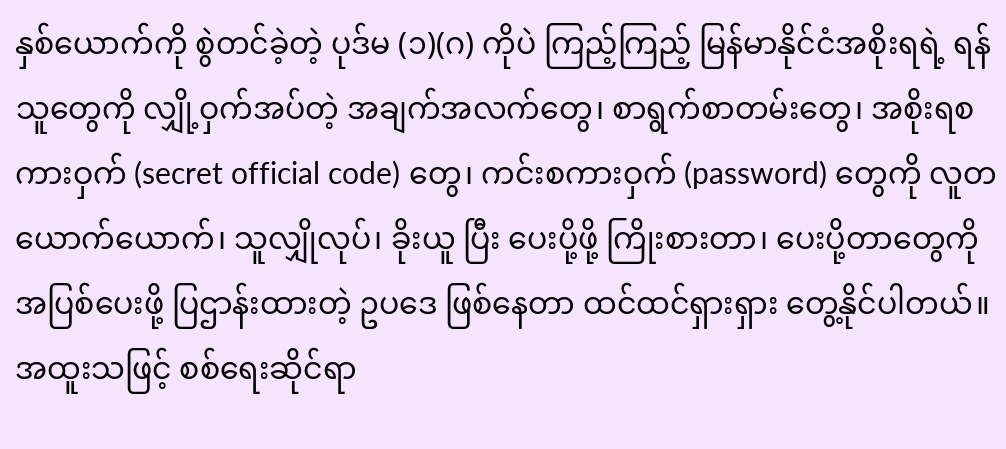နှစ်ယောက်ကို စွဲတင်ခဲ့တဲ့ ပုဒ်မ (၁)(ဂ) ကိုပဲ ကြည့်ကြည့် မြန်မာနိုင်ငံအစိုးရရဲ့ ရန်သူတွေကို လျှို့ဝှက်အပ်တဲ့ အချက်အလက်တွေ၊ စာရွက်စာတမ်းတွေ၊ အစိုးရစကားဝှက် (secret official code) တွေ၊ ကင်းစကားဝှက် (password) တွေကို လူတယောက်ယောက်၊ သူလျှိုလုပ်၊ ခိုးယူ ပြီး ပေးပို့ဖို့ ကြိုးစားတာ၊ ပေးပို့တာတွေကို အပြစ်ပေးဖို့ ပြဌာန်းထားတဲ့ ဥပဒေ ဖြစ်နေတာ ထင်ထင်ရှားရှား တွေ့နိုင်ပါတယ်။ အထူးသဖြင့် စစ်ရေးဆိုင်ရာ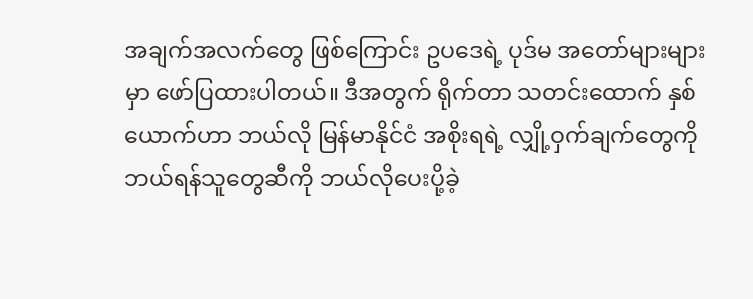အချက်အလက်တွေ ဖြစ်ကြောင်း ဥပဒေရဲ့ ပုဒ်မ အတော်များများမှာ ဖော်ပြထားပါတယ်။ ဒီအတွက် ရိုက်တာ သတင်းထောက် နှစ်ယောက်ဟာ ဘယ်လို မြန်မာနိုင်ငံ အစိုးရရဲ့ လျှို့ဝှက်ချက်တွေကို ဘယ်ရန်သူတွေဆီကို ဘယ်လိုပေးပို့ခဲ့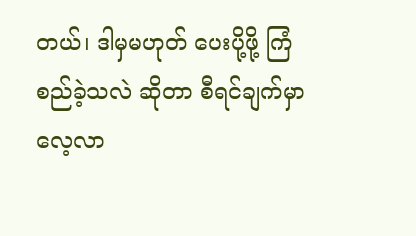တယ်၊ ဒါမှမဟုတ် ပေးပို့ဖို့ ကြံစည်ခဲ့သလဲ ဆိုတာ စီရင်ချက်မှာ လေ့လာ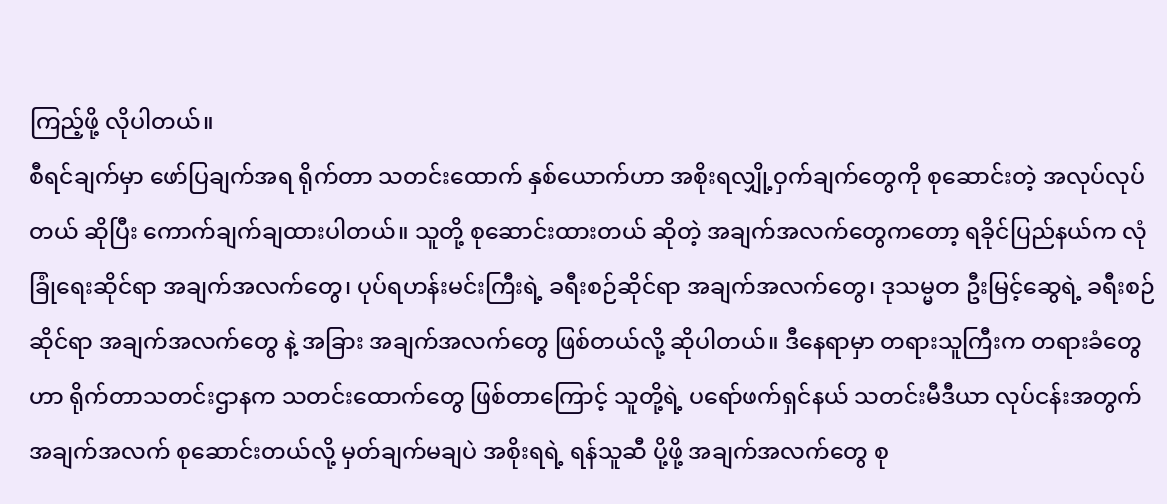ကြည့်ဖို့ လိုပါတယ်။
စီရင်ချက်မှာ ဖော်ပြချက်အရ ရိုက်တာ သတင်းထောက် နှစ်ယောက်ဟာ အစိုးရလျှို့ဝှက်ချက်တွေကို စုဆောင်းတဲ့ အလုပ်လုပ်တယ် ဆိုပြီး ကောက်ချက်ချထားပါတယ်။ သူတို့ စုဆောင်းထားတယ် ဆိုတဲ့ အချက်အလက်တွေကတော့ ရခိုင်ပြည်နယ်က လုံခြုံရေးဆိုင်ရာ အချက်အလက်တွေ၊ ပုပ်ရဟန်းမင်းကြီးရဲ့ ခရီးစဉ်ဆိုင်ရာ အချက်အလက်တွေ၊ ဒုသမ္မတ ဦးမြင့်ဆွေရဲ့ ခရီးစဉ်ဆိုင်ရာ အချက်အလက်တွေ နဲ့ အခြား အချက်အလက်တွေ ဖြစ်တယ်လို့ ဆိုပါတယ်။ ဒီနေရာမှာ တရားသူကြီးက တရားခံတွေဟာ ရိုက်တာသတင်းဌာနက သတင်းထောက်တွေ ဖြစ်တာကြောင့် သူတို့ရဲ့ ပရော်ဖက်ရှင်နယ် သတင်းမီဒီယာ လုပ်ငန်းအတွက် အချက်အလက် စုဆောင်းတယ်လို့ မှတ်ချက်မချပဲ အစိုးရရဲ့ ရန်သူဆီ ပို့ဖို့ အချက်အလက်တွေ စု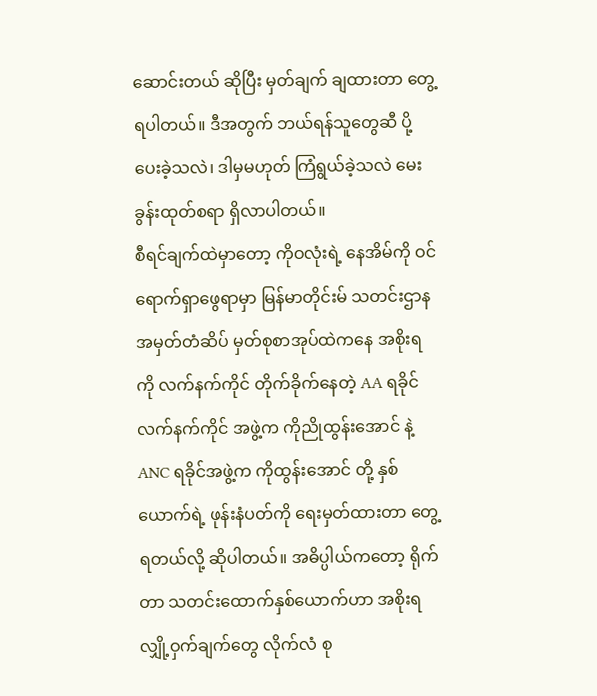ဆောင်းတယ် ဆိုပြီး မှတ်ချက် ချထားတာ တွေ့ရပါတယ်။ ဒီအတွက် ဘယ်ရန်သူတွေဆီ ပို့ပေးခဲ့သလဲ၊ ဒါမှမဟုတ် ကြံရွယ်ခဲ့သလဲ မေးခွန်းထုတ်စရာ ရှိလာပါတယ်။
စီရင်ချက်ထဲမှာတော့ ကိုဝလုံးရဲ့ နေအိမ်ကို ဝင်ရောက်ရှာဖွေရာမှာ မြန်မာတိုင်းမ် သတင်းဌာန အမှတ်တံဆိပ် မှတ်စုစာအုပ်ထဲကနေ အစိုးရကို လက်နက်ကိုင် တိုက်ခိုက်နေတဲ့ AA ရခိုင်လက်နက်ကိုင် အဖွဲ့က ကိုညိုထွန်းအောင် နဲ့ ANC ရခိုင်အဖွဲ့က ကိုထွန်းအောင် တို့ နှစ်ယောက်ရဲ့ ဖုန်းနံပတ်ကို ရေးမှတ်ထားတာ တွေ့ရတယ်လို့ ဆိုပါတယ်။ အဓိပ္ပါယ်ကတော့ ရိုက်တာ သတင်းထောက်နှစ်ယောက်ဟာ အစိုးရလျှို့ဝှက်ချက်တွေ လိုက်လံ စု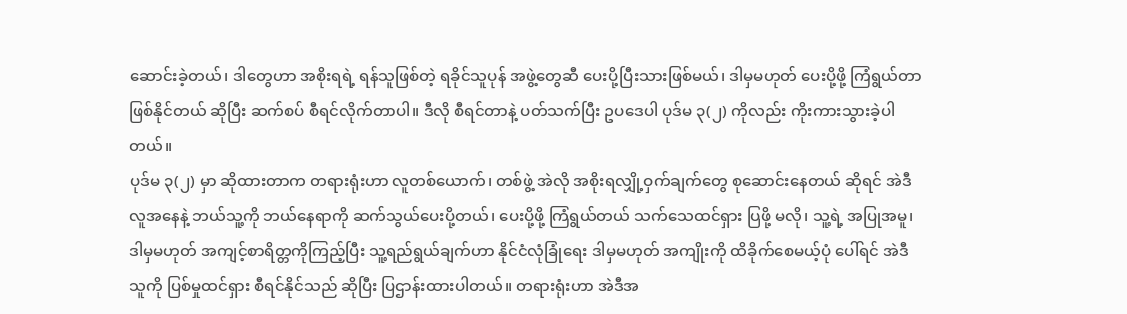ဆောင်းခဲ့တယ်၊ ဒါတွေဟာ အစိုးရရဲ့ ရန်သူဖြစ်တဲ့ ရခိုင်သူပုန် အဖွဲ့တွေဆီ ပေးပို့ပြီးသားဖြစ်မယ်၊ ဒါမှမဟုတ် ပေးပို့ဖို့ ကြံရွယ်တာ ဖြစ်နိုင်တယ် ဆိုပြီး ဆက်စပ် စီရင်လိုက်တာပါ။ ဒီလို စီရင်တာနဲ့ ပတ်သက်ပြီး ဥပဒေပါ ပုဒ်မ ၃(၂) ကိုလည်း ကိုးကားသွားခဲ့ပါတယ်။
ပုဒ်မ ၃(၂) မှာ ဆိုထားတာက တရားရုံးဟာ လူတစ်ယောက်၊ တစ်ဖွဲ့ အဲလို အစိုးရလျှို့ဝှက်ချက်တွေ စုဆောင်းနေတယ် ဆိုရင် အဲဒီလူအနေနဲ့ ဘယ်သူ့ကို ဘယ်နေရာကို ဆက်သွယ်ပေးပို့တယ်၊ ပေးပို့ဖို့ ကြံရွယ်တယ် သက်သေထင်ရှား ပြဖို့ မလို၊ သူ့ရဲ့ အပြုအမူ၊ ဒါမှမဟုတ် အကျင့်စာရိတ္တကိုကြည့်ပြီး သူ့ရည်ရွယ်ချက်ဟာ နိုင်ငံလုံခြုံရေး ဒါမှမဟုတ် အကျိုးကို ထိခိုက်စေမယ့်ပုံ ပေါ်ရင် အဲဒီသူကို ပြစ်မှုထင်ရှား စီရင်နိုင်သည် ဆိုပြီး ပြဌာန်းထားပါတယ်။ တရားရုံးဟာ အဲဒီအ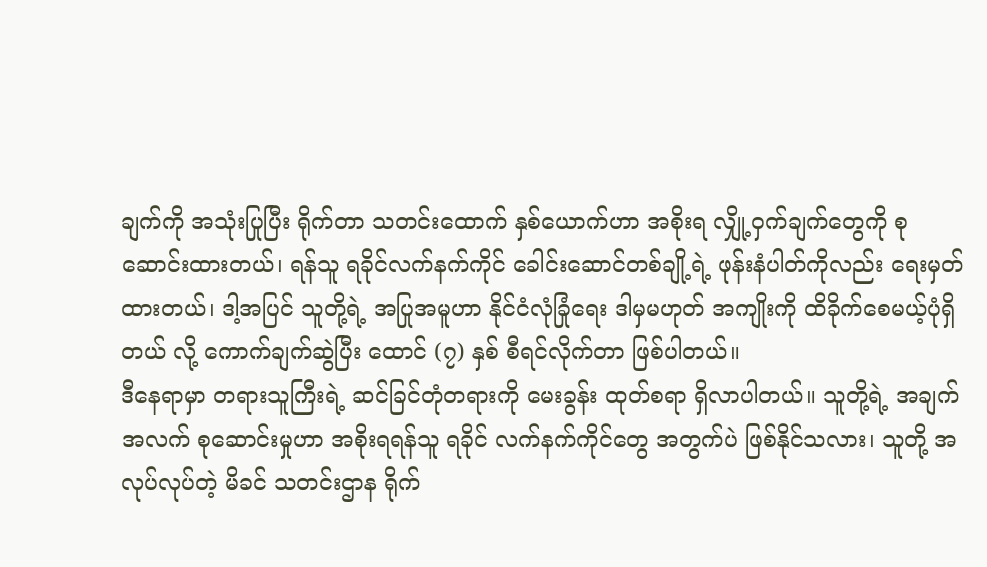ချက်ကို အသုံးပြုပြီး ရိုက်တာ သတင်းထောက် နှစ်ယောက်ဟာ အစိုးရ လျှို့ဝှက်ချက်တွေကို စုဆောင်းထားတယ်၊ ရန်သူ ရခိုင်လက်နက်ကိုင် ခေါင်းဆောင်တစ်ချို့ရဲ့ ဖုန်းနံပါတ်ကိုလည်း ရေးမှတ်ထားတယ်၊ ဒါ့အပြင် သူတို့ရဲ့ အပြုအမူဟာ နိုင်ငံလုံခြုံရေး ဒါမှမဟုတ် အကျိုးကို ထိခိုက်စေမယ့်ပုံရှိတယ် လို့ ကောက်ချက်ဆွဲပြီး ထောင် (၇) နှစ် စီရင်လိုက်တာ ဖြစ်ပါတယ်။
ဒီနေရာမှာ တရားသူကြီးရဲ့ ဆင်ခြင်တုံတရားကို မေးခွန်း ထုတ်စရာ ရှိလာပါတယ်။ သူတို့ရဲ့ အချက်အလက် စုဆောင်းမှုဟာ အစိုးရရန်သူ ရခိုင် လက်နက်ကိုင်တွေ အတွက်ပဲ ဖြစ်နိုင်သလား၊ သူတို့ အလုပ်လုပ်တဲ့ မိခင် သတင်းဌာန ရိုက်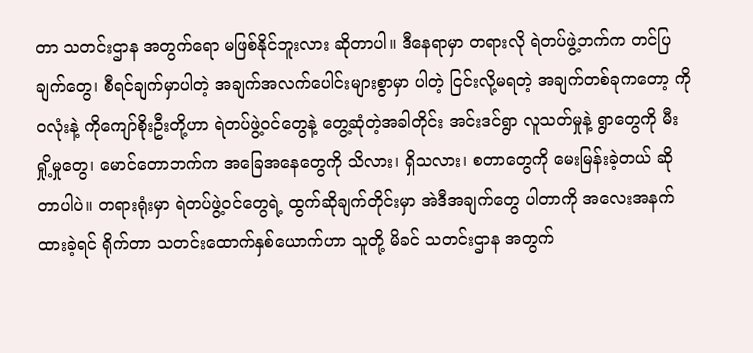တာ သတင်းဌာန အတွက်ရော မဖြစ်နိုင်ဘူးလား ဆိုတာပါ။ ဒီနေရာမှာ တရားလို ရဲတပ်ဖွဲ့ဘက်က တင်ပြချက်တွေ၊ စီရင်ချက်မှာပါတဲ့ အချက်အလက်ပေါင်းများစွာမှာ ပါတဲ့ ငြင်းလို့မရတဲ့ အချက်တစ်ခုကတော့ ကိုဝလုံးနဲ့ ကိုကျော်စိုးဦးတို့ဟာ ရဲတပ်ဖွဲ့ဝင်တွေနဲ့ တွေ့ဆုံတဲ့အခါတိုင်း အင်းဒင်ရွာ လူသတ်မှုနဲ့ ရွာတွေကို မီးရှို့မှုတွေ၊ မောင်တောဘက်က အခြေအနေတွေကို သိလား၊ ရှိသလား၊ စတာတွေကို မေးမြန်းခဲ့တယ် ဆိုတာပါပဲ။ တရားရုံးမှာ ရဲတပ်ဖွဲ့ဝင်တွေရဲ့ ထွက်ဆိုချက်တိုင်းမှာ အဲဒီအချက်တွေ ပါတာကို အလေးအနက် ထားခဲ့ရင် ရိုက်တာ သတင်းထောက်နှစ်ယောက်ဟာ သူတို့ မိခင် သတင်းဌာန အတွက်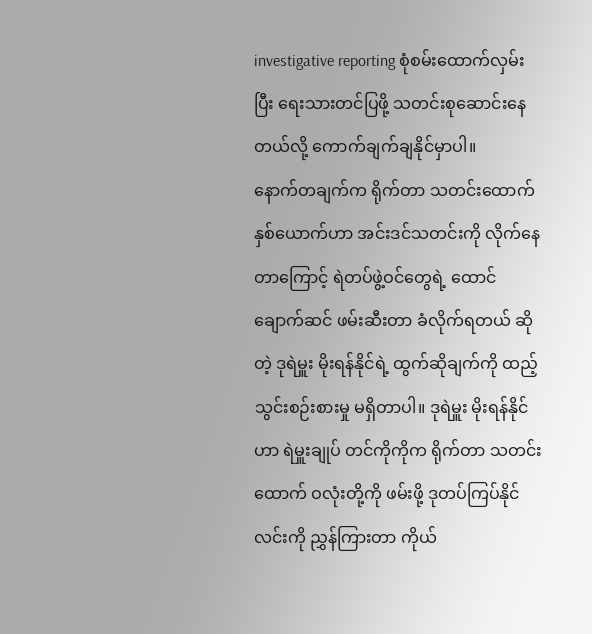investigative reporting စုံစမ်းထောက်လှမ်းပြီး ရေးသားတင်ပြဖို့ သတင်းစုဆောင်းနေတယ်လို့ ကောက်ချက်ချနိုင်မှာပါ။
နောက်တချက်က ရိုက်တာ သတင်းထောက်နှစ်ယောက်ဟာ အင်းဒင်သတင်းကို လိုက်နေတာကြောင့် ရဲတပ်ဖွဲ့ဝင်တွေရဲ့ ထောင်ချောက်ဆင် ဖမ်းဆီးတာ ခံလိုက်ရတယ် ဆိုတဲ့ ဒုရဲမှူး မိုးရန်နိုင်ရဲ့ ထွက်ဆိုချက်ကို ထည့်သွင်းစဉ်းစားမှု မရှိတာပါ။ ဒုရဲမှူး မိုးရန်နိုင်ဟာ ရဲမှူးချုပ် တင်ကိုကိုက ရိုက်တာ သတင်းထောက် ဝလုံးတို့ကို ဖမ်းဖို့ ဒုတပ်ကြပ်နိုင်လင်းကို ညွှန်ကြားတာ ကိုယ်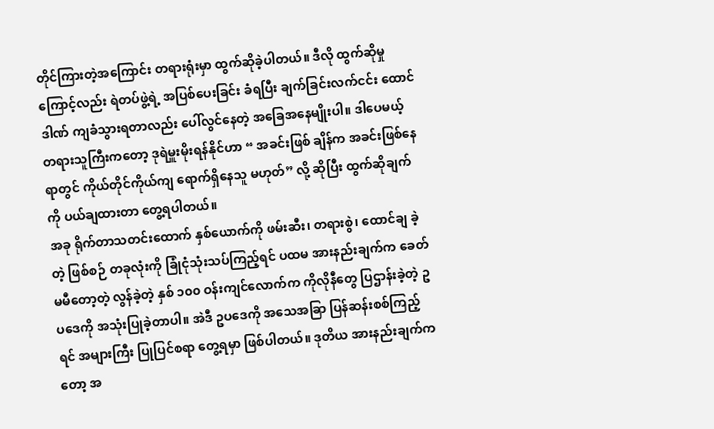တိုင်ကြားတဲ့အကြောင်း တရားရုံးမှာ ထွက်ဆိုခဲ့ပါတယ်။ ဒီလို ထွက်ဆိုမှုကြောင့်လည်း ရဲတပ်ဖွဲ့ရဲ့ အပြစ်ပေးခြင်း ခံရပြီး ချက်ခြင်းလက်ငင်း ထောင်ဒါဏ် ကျခံသွားရတာလည်း ပေါ်လွင်နေတဲ့ အခြေအနေမျိုးပါ။ ဒါပေမယ့် တရားသူကြီးကတော့ ဒုရဲမှူးမိုးရန်နိုင်ဟာ “ အခင်းဖြစ် ချိန်က အခင်းဖြစ်နေရာတွင် ကိုယ်တိုင်ကိုယ်ကျ ရောက်ရှိနေသူ မဟုတ်” လို့ ဆိုပြီး ထွက်ဆိုချက်ကို ပယ်ချထားတာ တွေ့ရပါတယ်။
အခု ရိုက်တာသတင်းထောက် နှစ်ယောက်ကို ဖမ်းဆီး၊ တရားစွဲ၊ ထောင်ချ ခဲ့တဲ့ ဖြစ်စဉ် တခုလုံးကို ခြုံငုံသုံးသပ်ကြည့်ရင် ပထမ အားနည်းချက်က ခေတ်မမီတော့တဲ့ လွန်ခဲ့တဲ့ နှစ် ၁၀၀ ဝန်းကျင်လောက်က ကိုလိုနီတွေ ပြဌာန်းခဲ့တဲ့ ဥပဒေကို အသုံးပြုခဲ့တာပါ။ အဲဒီ ဥပဒေကို အသေအခြာ ပြန်ဆန်းစစ်ကြည့်ရင် အများကြီး ပြုပြင်စရာ တွေ့ရမှာ ဖြစ်ပါတယ်။ ဒုတိယ အားနည်းချက်ကတော့ အ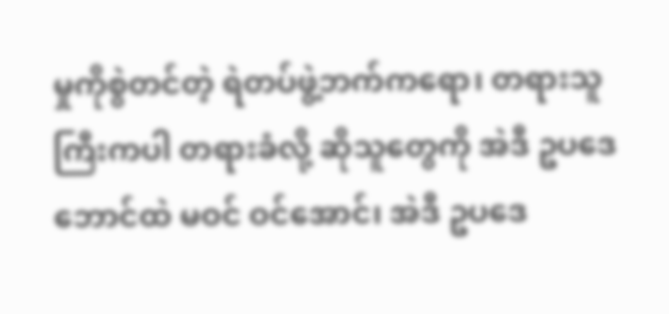မှုကိုစွဲတင်တဲ့ ရဲတပ်ဖွဲ့ဘက်ကရော၊ တရားသူကြီးကပါ တရားခံလို့ ဆိုသူတွေကို အဲဒီ ဥပဒေဘောင်ထဲ မဝင် ဝင်အောင်၊ အဲဒီ ဥပဒေ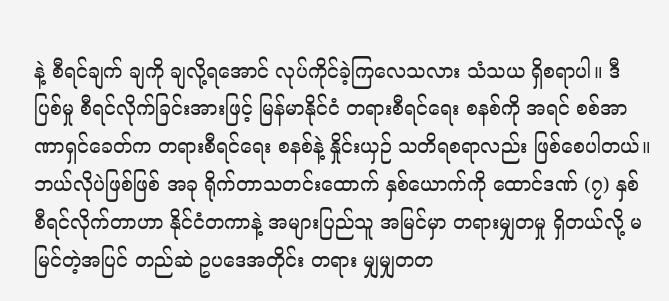နဲ့ စီရင်ချက် ချကို ချလို့ရအောင် လုပ်ကိုင်ခဲ့ကြလေသလား သံသယ ရှိစရာပါ။ ဒီ ပြစ်မှု စီရင်လိုက်ခြင်းအားဖြင့် မြန်မာနိုင်ငံ တရားစီရင်ရေး စနစ်ကို အရင် စစ်အာဏာရှင်ခေတ်က တရားစီရင်ရေး စနစ်နဲ့ နှိုင်းယှဉ် သတိရစရာလည်း ဖြစ်စေပါတယ်။ ဘယ်လိုပဲဖြစ်ဖြစ် အခု ရိုက်တာသတင်းထောက် နှစ်ယောက်ကို ထောင်ဒဏ် (၇) နှစ် စီရင်လိုက်တာဟာ နိုင်ငံတကာနဲ့ အများပြည်သူ အမြင်မှာ တရားမျှတမှု ရှိတယ်လို့ မမြင်တဲ့အပြင် တည်ဆဲ ဥပဒေအတိုင်း တရား မျှမျှတတ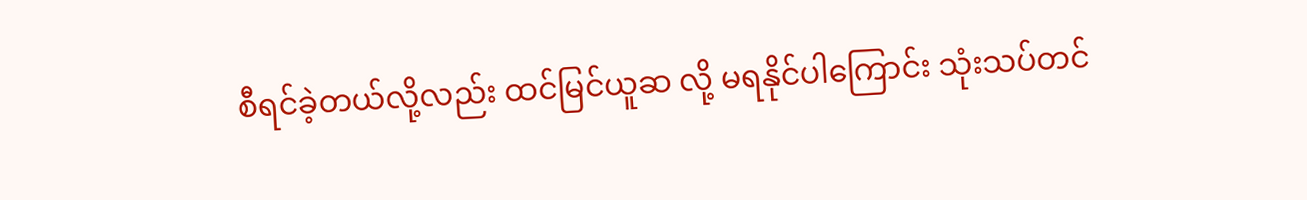စီရင်ခဲ့တယ်လို့လည်း ထင်မြင်ယူဆ လို့ မရနိုင်ပါကြောင်း သုံးသပ်တင်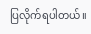ပြလိုက်ရပါတယ်။